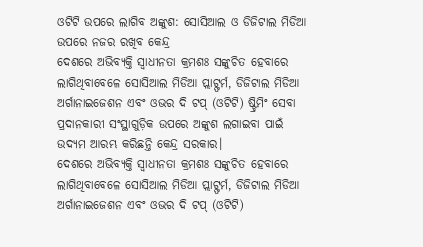ଓଟିଟି ଉପରେ ଲାଗିବ ଅଙ୍କୁଶ: ସୋସିଆଲ ଓ ଡିଜିଟାଲ ମିଡିଆ ଉପରେ ନଜର ରଖିବ କେନ୍ଦ୍ର
ଦେଶରେ ଅଭିବ୍ୟକ୍ତି ସ୍ବାଧୀନତା କ୍ରମଶଃ ସଙ୍କୁଚିତ ହେବାରେ ଲାଗିଥିବାବେଳେ ସୋସିଆଲ ମିଡିଆ ପ୍ଲାଟ୍ଫର୍ମ, ଡିଜିଟାଲ ମିଡିଆ ଅର୍ଗାନାଇଜେଶନ ଏବଂ ଓଭର ଦି ଟପ୍ (ଓଟିଟି) ଷ୍ଟ୍ରିମିଂ ସେବା ପ୍ରଦାନକାରୀ ସଂସ୍ଥାଗୁଡ଼ିକ ଉପରେ ଅଙ୍କୁଶ ଲଗାଇବା ପାଇଁ ଉଦ୍ୟମ ଆରମ୍ଭ କରିଛନ୍ତି କେନ୍ଦ୍ର ସରକାର।
ଦେଶରେ ଅଭିବ୍ୟକ୍ତି ସ୍ବାଧୀନତା କ୍ରମଶଃ ସଙ୍କୁଚିତ ହେବାରେ ଲାଗିଥିବାବେଳେ ସୋସିଆଲ ମିଡିଆ ପ୍ଲାଟ୍ଫର୍ମ, ଡିଜିଟାଲ ମିଡିଆ ଅର୍ଗାନାଇଜେଶନ ଏବଂ ଓଭର ଦି ଟପ୍ (ଓଟିଟି)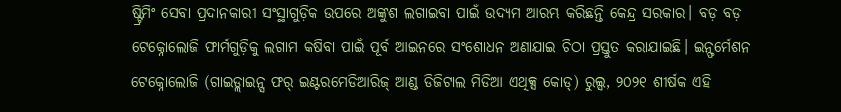ଷ୍ଟ୍ରିମିଂ ସେବା ପ୍ରଦାନକାରୀ ସଂସ୍ଥାଗୁଡ଼ିକ ଉପରେ ଅଙ୍କୁଶ ଲଗାଇବା ପାଇଁ ଉଦ୍ୟମ ଆରମ୍ଭ କରିଛନ୍ତି କେନ୍ଦ୍ର ସରକାର। ବଡ଼ ବଡ଼ ଟେକ୍ନୋଲୋଜି ଫାର୍ମଗୁଡ଼ିକୁ ଲଗାମ କଷିବା ପାଇଁ ପୂର୍ବ ଆଇନରେ ସଂଶୋଧନ ଅଣାଯାଇ ଚିଠା ପ୍ରସ୍ତୁତ କରାଯାଇଛି। ଇନ୍ଫର୍ମେଶନ ଟେକ୍ନୋଲୋଜି (ଗାଇଡ୍ଲାଇନ୍ସ ଫର୍ ଇଣ୍ଟରମେଡିଆରିଜ୍ ଆଣ୍ଡ ଡିଜିଟାଲ ମିଡିଆ ଏଥିକ୍ସ କୋଡ୍) ରୁଲ୍ସ, ୨୦୨୧ ଶୀର୍ଷକ ଏହି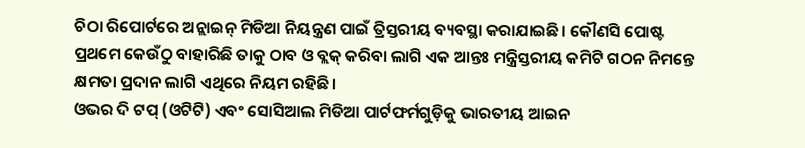ଚିଠା ରିପୋର୍ଟରେ ଅନ୍ଲାଇନ୍ ମିଡିଆ ନିୟନ୍ତ୍ରଣ ପାଇଁ ତ୍ରିସ୍ତରୀୟ ବ୍ୟବସ୍ଥା କରାଯାଇଛି। କୌଣସି ପୋଷ୍ଟ ପ୍ରଥମେ କେଉଁଠୁ ବାହାରିଛି ତାକୁ ଠାବ ଓ ବ୍ଲକ୍ କରିବା ଲାଗି ଏକ ଆନ୍ତଃ ମନ୍ତ୍ରିସ୍ତରୀୟ କମିଟି ଗଠନ ନିମନ୍ତେ କ୍ଷମତା ପ୍ରଦାନ ଲାଗି ଏଥିରେ ନିୟମ ରହିଛି।
ଓଭର ଦି ଟପ୍ (ଓଟିଟି) ଏବଂ ସୋସିଆଲ ମିଡିଆ ପାର୍ଟଫର୍ମଗୁଡ଼ିକୁ ଭାରତୀୟ ଆଇନ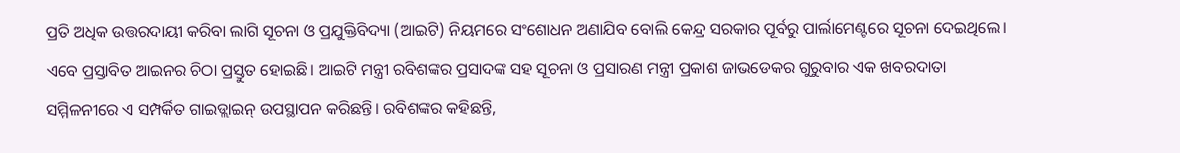ପ୍ରତି ଅଧିକ ଉତ୍ତରଦାୟୀ କରିବା ଲାଗି ସୂଚନା ଓ ପ୍ରଯୁକ୍ତିବିଦ୍ୟା (ଆଇଟି) ନିୟମରେ ସଂଶୋଧନ ଅଣାଯିବ ବୋଲି କେନ୍ଦ୍ର ସରକାର ପୂର୍ବରୁ ପାର୍ଲାମେଣ୍ଟରେ ସୂଚନା ଦେଇଥିଲେ। ଏବେ ପ୍ରସ୍ତାବିତ ଆଇନର ଚିଠା ପ୍ରସ୍ତୁତ ହୋଇଛି। ଆଇଟି ମନ୍ତ୍ରୀ ରବିଶଙ୍କର ପ୍ରସାଦଙ୍କ ସହ ସୂଚନା ଓ ପ୍ରସାରଣ ମନ୍ତ୍ରୀ ପ୍ରକାଶ ଜାଭଡେକର ଗୁରୁବାର ଏକ ଖବରଦାତା ସମ୍ମିଳନୀରେ ଏ ସମ୍ପର୍କିତ ଗାଇଡ୍ଲାଇନ୍ ଉପସ୍ଥାପନ କରିଛନ୍ତି। ରବିଶଙ୍କର କହିଛନ୍ତି,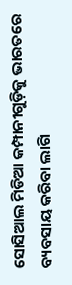ସୋସିଆଲ ମିଡିଆ କମ୍ପାନୀଗୁଡ଼ିକୁ ଭାରତରେ ବ୍ୟବସାୟ କରିବା ଲାଗି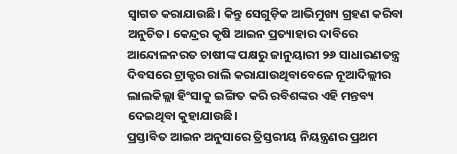ସ୍ବାଗତ କରାଯାଉଛି। କିନ୍ତୁ ସେଗୁଡ଼ିକ ଆଭିମୁଖ୍ୟ ଗ୍ରହଣ କରିବା ଅନୁଚିତ। କେନ୍ଦ୍ରର କୃଷି ଆଇନ ପ୍ରତ୍ୟାହାର ଦାବିରେ ଆନ୍ଦୋଳନରତ ଚାଷୀଙ୍କ ପକ୍ଷରୁ ଜାନୁୟାରୀ ୨୬ ସାଧାରଣତନ୍ତ୍ର ଦିବସରେ ଟ୍ରାକ୍ଟର ରାଲି କରାଯାଉଥିବାବେଳେ ନୂଆଦିଲ୍ଲୀର ଲାଲକିଲ୍ଲା ହିଂସାକୁ ଇଙ୍ଗିତ କରି ରବିଶଙ୍କର ଏହି ମନ୍ତବ୍ୟ ଦେଇଥିବା କୁହାଯାଉଛି।
ପ୍ରସ୍ତାବିତ ଆଇନ ଅନୁସାରେ ତ୍ରିସ୍ତରୀୟ ନିୟନ୍ତ୍ରଣର ପ୍ରଥମ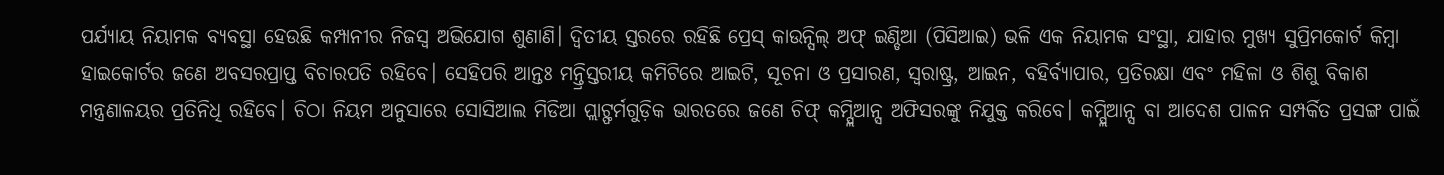ପର୍ଯ୍ୟାୟ ନିୟାମକ ବ୍ୟବସ୍ଥା ହେଉଛି କମ୍ପାନୀର ନିଜସ୍ବ ଅଭିଯୋଗ ଶୁଣାଣି। ଦ୍ୱିତୀୟ ସ୍ତରରେ ରହିଛି ପ୍ରେସ୍ କାଉନ୍ସିଲ୍ ଅଫ୍ ଇଣ୍ଡିଆ (ପିସିଆଇ) ଭଳି ଏକ ନିୟାମକ ସଂସ୍ଥା, ଯାହାର ମୁଖ୍ୟ ସୁପ୍ରିମକୋର୍ଟ କିମ୍ବା ହାଇକୋର୍ଟର ଜଣେ ଅବସରପ୍ରାପ୍ତ ବିଚାରପତି ରହିବେ। ସେହିପରି ଆନ୍ତଃ ମନ୍ତ୍ରିସ୍ତରୀୟ କମିଟିରେ ଆଇଟି, ସୂଚନା ଓ ପ୍ରସାରଣ, ସ୍ବରାଷ୍ଟ୍ର, ଆଇନ, ବହିର୍ବ୍ୟାପାର, ପ୍ରତିରକ୍ଷା ଏବଂ ମହିଳା ଓ ଶିଶୁ ବିକାଶ ମନ୍ତ୍ରଣାଳୟର ପ୍ରତିନିଧି ରହିବେ। ଚିଠା ନିୟମ ଅନୁସାରେ ସୋସିଆଲ ମିଡିଆ ପ୍ଲାଟ୍ଫର୍ମଗୁଡ଼ିକ ଭାରତରେ ଜଣେ ଚିଫ୍ କମ୍ପ୍ଲିଆନ୍ସ ଅଫିସରଙ୍କୁ ନିଯୁକ୍ତ କରିବେ। କମ୍ପ୍ଲିଆନ୍ସ ବା ଆଦେଶ ପାଳନ ସମ୍ପର୍କିତ ପ୍ରସଙ୍ଗ ପାଇଁ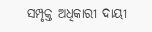ସମ୍ପୃକ୍ତ ଅଧିକାରୀ ଦାୟୀ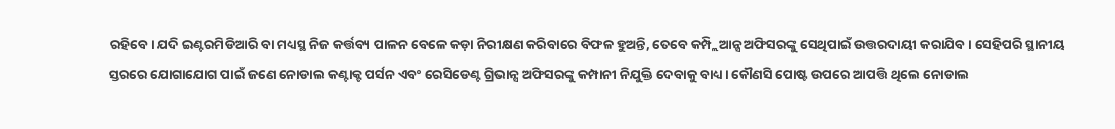ରହିବେ। ଯଦି ଇଣ୍ଟରମିଡିଆରି ବା ମଧ୍ୟସ୍ଥ ନିଜ କର୍ତ୍ତବ୍ୟ ପାଳନ ବେଳେ କଡ଼ା ନିରୀକ୍ଷଣ କରିବାରେ ବିଫଳ ହୁଅନ୍ତି, ତେବେ କମ୍ପ୍ଲିଆନ୍ସ ଅଫିସରଙ୍କୁ ସେଥିପାଇଁ ଉତ୍ତରଦାୟୀ କରାଯିବ। ସେହିପରି ସ୍ଥାନୀୟ ସ୍ତରରେ ଯୋଗାଯୋଗ ପାଇଁ ଜଣେ ନୋଡାଲ କଣ୍ଟାକ୍ଟ ପର୍ସନ ଏବଂ ରେସିଡେଣ୍ଟ ଗ୍ରିଭାନ୍ସ ଅଫିସରଙ୍କୁ କମ୍ପାନୀ ନିଯୁକ୍ତି ଦେବାକୁ ବାଧ୍ୟ। କୌଣସି ପୋଷ୍ଟ ଉପରେ ଆପତ୍ତି ଥିଲେ ନୋଡାଲ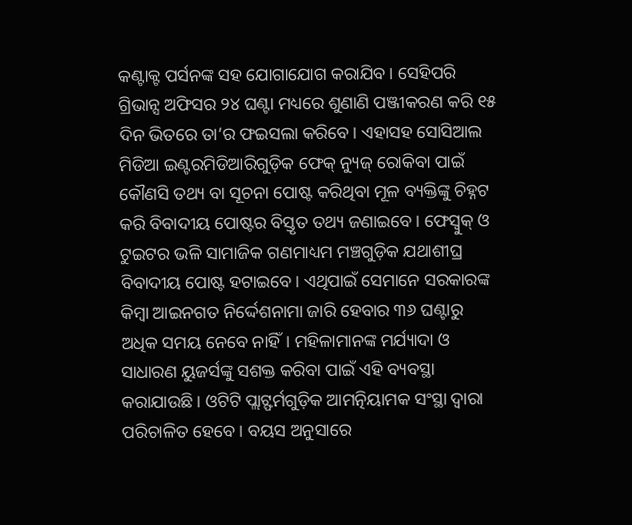କଣ୍ଟାକ୍ଟ ପର୍ସନଙ୍କ ସହ ଯୋଗାଯୋଗ କରାଯିବ। ସେହିପରି ଗ୍ରିଭାନ୍ସ ଅଫିସର ୨୪ ଘଣ୍ଟା ମଧ୍ୟରେ ଶୁଣାଣି ପଞ୍ଜୀକରଣ କରି ୧୫ ଦିନ ଭିତରେ ତା’ର ଫଇସଲା କରିବେ। ଏହାସହ ସୋସିଆଲ ମିଡିଆ ଇଣ୍ଟରମିଡିଆରିଗୁଡ଼ିକ ଫେକ୍ ନ୍ୟୁଜ୍ ରୋକିବା ପାଇଁ କୌଣସି ତଥ୍ୟ ବା ସୂଚନା ପୋଷ୍ଟ କରିଥିବା ମୂଳ ବ୍ୟକ୍ତିଙ୍କୁ ଚିହ୍ନଟ କରି ବିବାଦୀୟ ପୋଷ୍ଟର ବିସ୍ତୃତ ତଥ୍ୟ ଜଣାଇବେ। ଫେସ୍ବୁକ୍ ଓ ଟୁଇଟର ଭଳି ସାମାଜିକ ଗଣମାଧ୍ୟମ ମଞ୍ଚଗୁଡ଼ିକ ଯଥାଶୀଘ୍ର ବିବାଦୀୟ ପୋଷ୍ଟ ହଟାଇବେ। ଏଥିପାଇଁ ସେମାନେ ସରକାରଙ୍କ କିମ୍ବା ଆଇନଗତ ନିର୍ଦ୍ଦେଶନାମା ଜାରି ହେବାର ୩୬ ଘଣ୍ଟାରୁ ଅଧିକ ସମୟ ନେବେ ନାହିଁ। ମହିଳାମାନଙ୍କ ମର୍ଯ୍ୟାଦା ଓ ସାଧାରଣ ୟୁଜର୍ସଙ୍କୁ ସଶକ୍ତ କରିବା ପାଇଁ ଏହି ବ୍ୟବସ୍ଥା କରାଯାଉଛି। ଓଟିଟି ପ୍ଲାଟ୍ଫର୍ମଗୁଡ଼ିକ ଆମତ୍ନିୟାମକ ସଂସ୍ଥା ଦ୍ୱାରା ପରିଚାଳିତ ହେବେ। ବୟସ ଅନୁସାରେ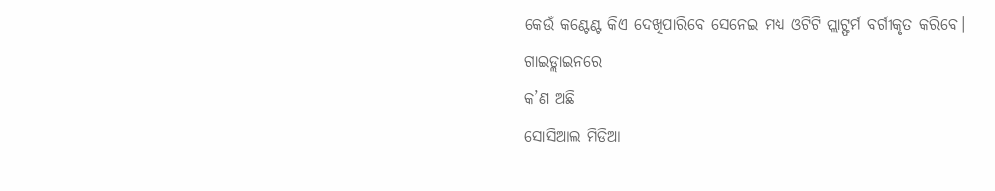କେଉଁ କଣ୍ଟେଣ୍ଟ କିଏ ଦେଖିପାରିବେ ସେନେଇ ମଧ୍ୟ ଓଟିଟି ପ୍ଲାଟ୍ଫର୍ମ ବର୍ଗୀକୃତ କରିବେ।
ଗାଇଡ୍ଲାଇନରେ
କ’ଣ ଅଛି
ସୋସିଆଲ ମିଡିଆ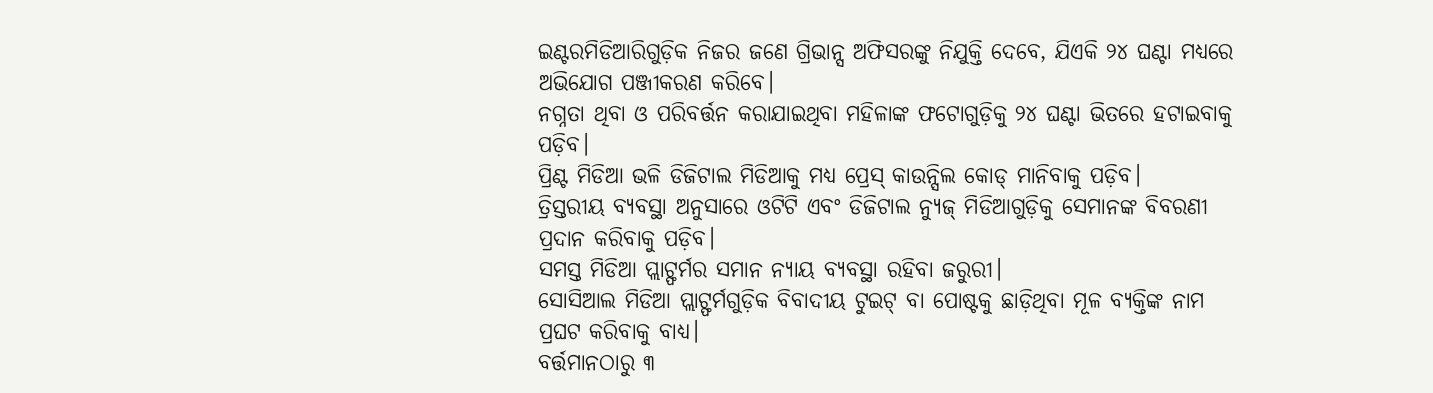ଇଣ୍ଟରମିଡିଆରିଗୁଡ଼ିକ ନିଜର ଜଣେ ଗ୍ରିଭାନ୍ସ ଅଫିସରଙ୍କୁ ନିଯୁକ୍ତି ଦେବେ, ଯିଏକି ୨୪ ଘଣ୍ଟା ମଧ୍ୟରେ ଅଭିଯୋଗ ପଞ୍ଜୀକରଣ କରିବେ।
ନଗ୍ନତା ଥିବା ଓ ପରିବର୍ତ୍ତନ କରାଯାଇଥିବା ମହିଳାଙ୍କ ଫଟୋଗୁଡ଼ିକୁ ୨୪ ଘଣ୍ଟା ଭିତରେ ହଟାଇବାକୁ ପଡ଼ିବ।
ପ୍ରିଣ୍ଟ ମିଡିଆ ଭଳି ଡିଜିଟାଲ ମିଡିଆକୁ ମଧ୍ୟ ପ୍ରେସ୍ କାଉନ୍ସିଲ କୋଡ୍ ମାନିବାକୁ ପଡ଼ିବ।
ତ୍ରିସ୍ତରୀୟ ବ୍ୟବସ୍ଥା ଅନୁସାରେ ଓଟିଟି ଏବଂ ଡିଜିଟାଲ ନ୍ୟୁଜ୍ ମିଡିଆଗୁଡ଼ିକୁ ସେମାନଙ୍କ ବିବରଣୀ ପ୍ରଦାନ କରିବାକୁ ପଡ଼ିବ।
ସମସ୍ତ ମିଡିଆ ପ୍ଲାଟ୍ଫର୍ମର ସମାନ ନ୍ୟାୟ ବ୍ୟବସ୍ଥା ରହିବା ଜରୁରୀ।
ସୋସିଆଲ ମିଡିଆ ପ୍ଲାଟ୍ଫର୍ମଗୁଡ଼ିକ ବିବାଦୀୟ ଟୁଇଟ୍ ବା ପୋଷ୍ଟକୁ ଛାଡ଼ିଥିବା ମୂଳ ବ୍ୟକ୍ତିଙ୍କ ନାମ ପ୍ରଘଟ କରିବାକୁ ବାଧ୍ୟ।
ବର୍ତ୍ତମାନଠାରୁ ୩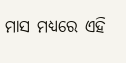ମାସ ମଧ୍ୟରେ ଏହି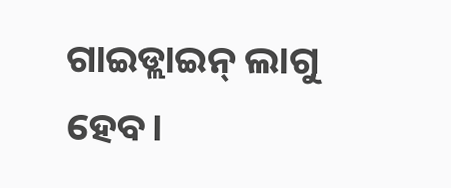ଗାଇଡ୍ଲାଇନ୍ ଲାଗୁ ହେବ।